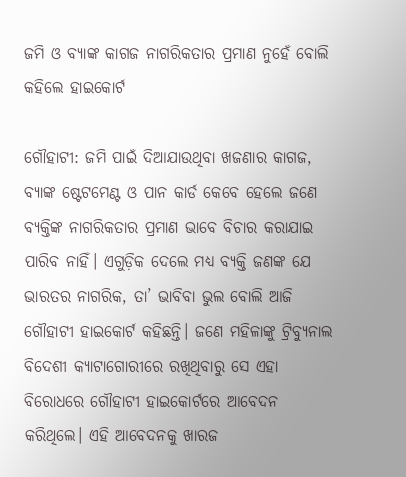ଜମି ଓ ବ୍ୟାଙ୍କ କାଗଜ ନାଗରିକତାର ପ୍ରମାଣ ନୁହେଁ ବୋଲି କହିଲେ ହାଇକୋର୍ଟ

ଗୌହାଟୀ: ଜମି ପାଇଁ ଦିଆଯାଉଥିବା ଖଜଣାର କାଗଜ, ବ୍ୟାଙ୍କ ଷ୍ଟେଟମେଣ୍ଟ ଓ ପାନ କାର୍ଡ କେବେ ହେଲେ ଜଣେ ବ୍ୟକ୍ତିଙ୍କ ନାଗରିକତାର ପ୍ରମାଣ ଭାବେ ବିଚାର କରାଯାଇ ପାରିବ ନାହିଁ। ଏଗୁଡ଼ିକ ଦେଲେ ମଧ୍ୟ ବ୍ୟକ୍ତି ଜଣଙ୍କ ଯେ ଭାରତର ନାଗରିକ, ତା’ ଭାବିବା ଭୁଲ ବୋଲି ଆଜି ଗୌହାଟୀ ହାଇକୋର୍ଟ କହିଛନ୍ତି। ଜଣେ ମହିଳାଙ୍କୁ ଟ୍ରିବ୍ୟୁନାଲ ବିଦେଶୀ କ୍ୟାଟାଗୋରୀରେ ରଖିଥିବାରୁ ସେ ଏହା ବିରୋଧରେ ଗୌହାଟୀ ହାଇକୋର୍ଟରେ ଆବେଦନ କରିଥିଲେ। ଏହି ଆବେଦନକୁ ଖାରଜ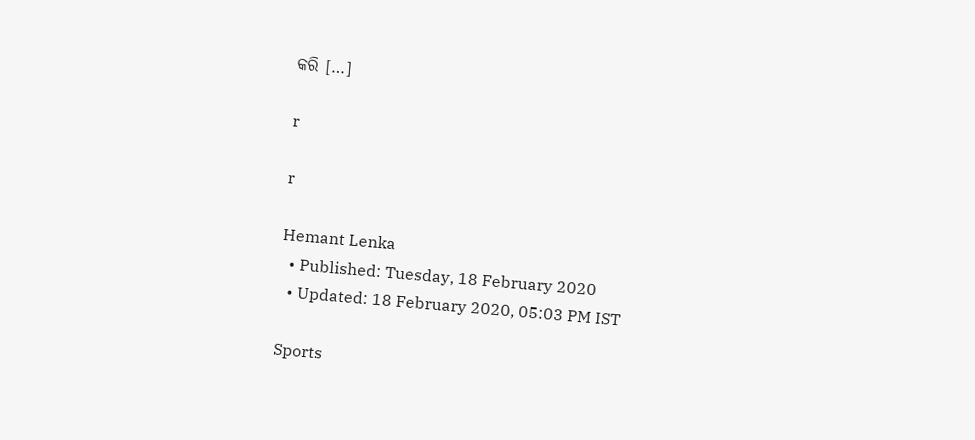କରି […]

r

r

Hemant Lenka
  • Published: Tuesday, 18 February 2020
  • Updated: 18 February 2020, 05:03 PM IST

Sports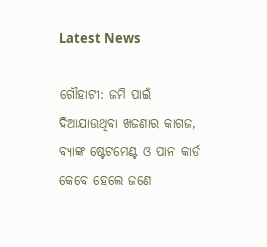Latest News

ଗୌହାଟୀ: ଜମି ପାଇଁ ଦିଆଯାଉଥିବା ଖଜଣାର କାଗଜ, ବ୍ୟାଙ୍କ ଷ୍ଟେଟମେଣ୍ଟ ଓ ପାନ କାର୍ଡ କେବେ ହେଲେ ଜଣେ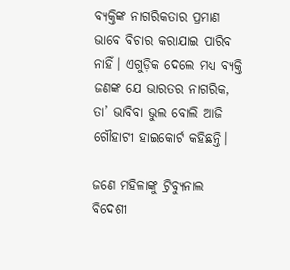ବ୍ୟକ୍ତିଙ୍କ ନାଗରିକତାର ପ୍ରମାଣ ଭାବେ ବିଚାର କରାଯାଇ ପାରିବ ନାହିଁ। ଏଗୁଡ଼ିକ ଦେଲେ ମଧ୍ୟ ବ୍ୟକ୍ତି ଜଣଙ୍କ ଯେ ଭାରତର ନାଗରିକ, ତା’ ଭାବିବା ଭୁଲ ବୋଲି ଆଜି ଗୌହାଟୀ ହାଇକୋର୍ଟ କହିଛନ୍ତି।

ଜଣେ ମହିଳାଙ୍କୁ ଟ୍ରିବ୍ୟୁନାଲ ବିଦେଶୀ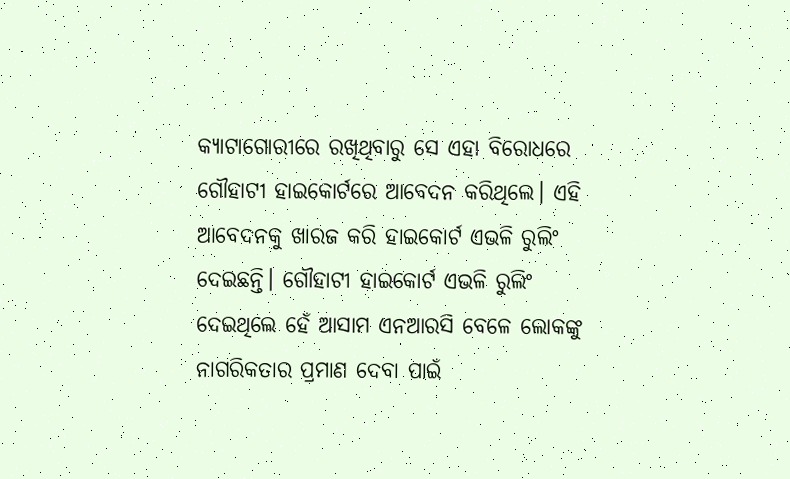କ୍ୟାଟାଗୋରୀରେ ରଖିଥିବାରୁ ସେ ଏହା ବିରୋଧରେ ଗୌହାଟୀ ହାଇକୋର୍ଟରେ ଆବେଦନ କରିଥିଲେ। ଏହି ଆବେଦନକୁ ଖାରଜ କରି ହାଇକୋର୍ଟ ଏଭଳି ରୁଲିଂ ଦେଇଛନ୍ତି। ଗୌହାଟୀ ହାଇକୋର୍ଟ ଏଭଳି ରୁଲିଂ ଦେଇଥିଲେ ହେଁ ଆସାମ ଏନଆରସି ବେଳେ ଲୋକଙ୍କୁ ନାଗରିକତାର ପ୍ରମାଣ ଦେବା ପାଇଁ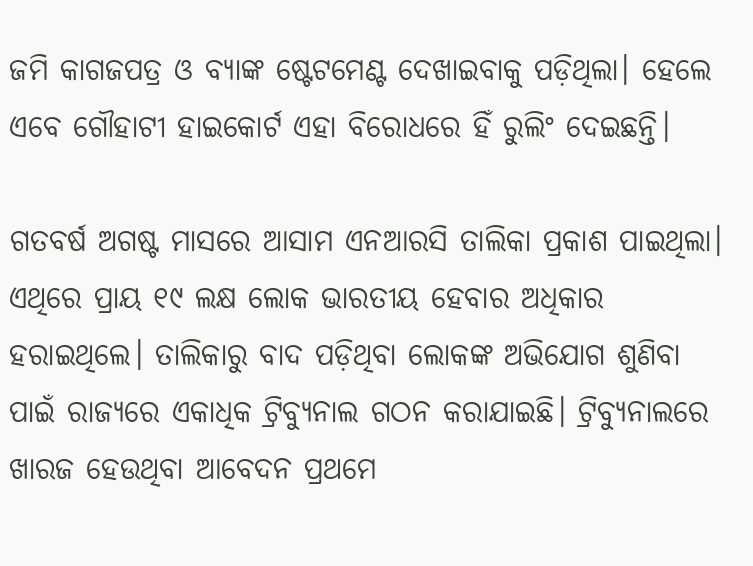ଜମି କାଗଜପତ୍ର ଓ ବ୍ୟାଙ୍କ ଷ୍ଟେଟମେଣ୍ଟ ଦେଖାଇବାକୁ ପଡ଼ିଥିଲା। ହେଲେ ଏବେ ଗୌହାଟୀ ହାଇକୋର୍ଟ ଏହା ବିରୋଧରେ ହିଁ ରୁଲିଂ ଦେଇଛନ୍ତି।

ଗତବର୍ଷ ଅଗଷ୍ଟ ମାସରେ ଆସାମ ଏନଆରସି ତାଲିକା ପ୍ରକାଶ ପାଇଥିଲା। ଏଥିରେ ପ୍ରାୟ ୧୯ ଲକ୍ଷ ଲୋକ ଭାରତୀୟ ହେବାର ଅଧିକାର ହରାଇଥିଲେ। ତାଲିକାରୁ ବାଦ ପଡ଼ିଥିବା ଲୋକଙ୍କ ଅଭିଯୋଗ ଶୁଣିବା ପାଇଁ ରାଜ୍ୟରେ ଏକାଧିକ ଟ୍ରିବ୍ୟୁନାଲ ଗଠନ କରାଯାଇଛି। ଟ୍ରିବ୍ୟୁନାଲରେ ଖାରଜ ହେଉଥିବା ଆବେଦନ ପ୍ରଥମେ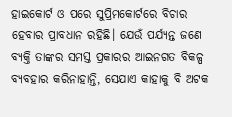ହାଇକୋର୍ଟ ଓ ପରେ ସୁପ୍ରିମକୋର୍ଟରେ ବିଚାର ହେବାର ପ୍ରାବଧାନ ରହିଛି। ଯେଉଁ ପର୍ଯ୍ୟନ୍ତ ଜଣେ ବ୍ୟକ୍ତି ତାଙ୍କର ସମସ୍ତ ପ୍ରକାରର ଆଇନଗତ ବିକଳ୍ପ ବ୍ୟବହାର କରିନାହାନ୍ତି, ସେଯାଏ କାହାକୁ ବି ଅଟକ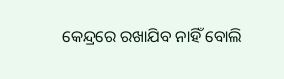କେନ୍ଦ୍ରରେ ରଖାଯିବ ନାହିଁ ବୋଲି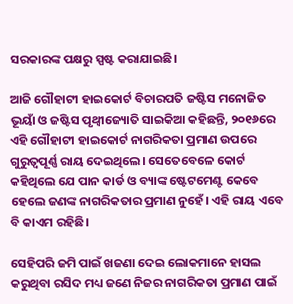ସରକାରଙ୍କ ପକ୍ଷରୁ ସ୍ପଷ୍ଟ କରାଯାଇଛି।

ଆଜି ଗୌହାଟୀ ହାଇକୋର୍ଟ ବିଚାରପତି ଜଷ୍ଟିସ ମନୋଜିତ ଭୂୟାଁ ଓ ଜଷ୍ଟିସ ପୃଥ୍ୱୀଜ୍ୟୋତି ସାଇକିଆ କହିଛନ୍ତି, ୨୦୧୬ରେ ଏହି ଗୌହାଟୀ ହାଇକୋର୍ଟ ନାଗରିକତା ପ୍ରମାଣ ଉପରେ ଗୁରୁତ୍ୱପୂର୍ଣ୍ଣ ରାୟ ଦେଇଥିଲେ। ସେତେବେଳେ କୋର୍ଟ କହିଥିଲେ ଯେ ପାନ କାର୍ଡ ଓ ବ୍ୟାଙ୍କ ଷ୍ଟେଟମେଣ୍ଟ କେବେ ହେଲେ ଜଣଙ୍କ ନାଗରିକତାର ପ୍ରମାଣ ନୁହେଁ। ଏହି ରାୟ ଏବେ ବି କାଏମ ରହିଛି।

ସେହିପରି ଜମି ପାଇଁ ଖଜଣା ଦେଇ ଲୋକମାନେ ହାସଲ କରୁଥିବା ରସିଦ ମଧ୍ୟ ଜଣେ ନିଜର ନାଗରିକତା ପ୍ରମାଣ ପାଇଁ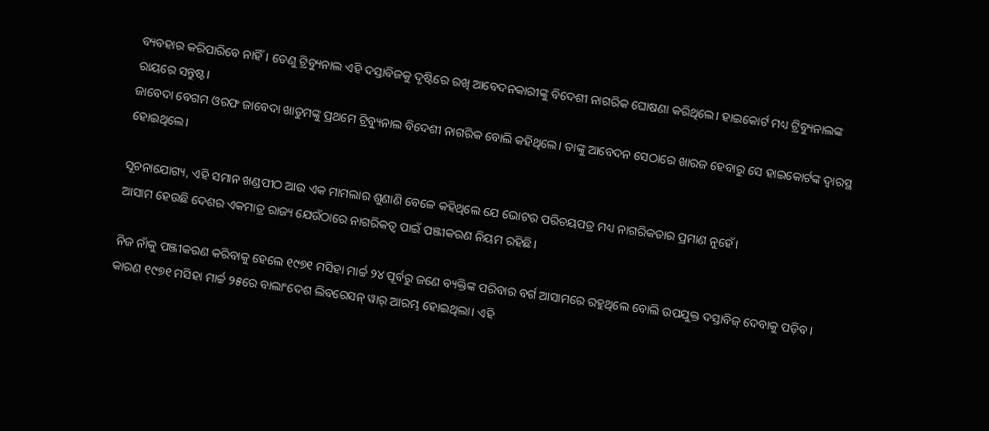ବ୍ୟବହାର କରିପାରିବେ ନାହିଁ। ତେଣୁ ଟ୍ରିବ୍ୟୁନାଲ ଏହି ଦସ୍ତାବିଜକୁ ଦୃଷ୍ଟିରେ ରଖି ଆବେଦନକାରୀଙ୍କୁ ବିଦେଶୀ ନାଗରିକ ଘୋଷଣା କରିଥିଲେ। ହାଇକୋର୍ଟ ମଧ୍ୟ ଟ୍ରିବ୍ୟୁନାଲଙ୍କ ରାୟରେ ସନ୍ତୁଷ୍ଟ।
ଜାବେଦା ବେଗମ ଓରଫ ଜାବେଦା ଖାତୁମଙ୍କୁ ପ୍ରଥମେ ଟ୍ରିବ୍ୟୁନାଲ ବିଦେଶୀ ନାଗରିକ ବୋଲି କହିଥିଲେ। ତାଙ୍କୁ ଆବେଦନ ସେଠାରେ ଖାରଜ ହେବାରୁ ସେ ହାଇକୋର୍ଟଙ୍କ ଦ୍ୱାରସ୍ଥ ହୋଇଥିଲେ।

ସୂଚନାଯୋଗ୍ୟ, ଏହି ସମାନ ଖଣ୍ଡପୀଠ ଆଉ ଏକ ମାମଲାର ଶୁଣାଣି ବେଳେ କହିଥିଲେ ଯେ ଭୋଟର ପରିଚୟପତ୍ର ମଧ୍ୟ ନାଗରିକତାର ପ୍ରମାଣ ନୁହେଁ।
ଆସାମ ହେଉଛି ଦେଶର ଏକମାତ୍ର ରାଜ୍ୟ ଯେଉଁଠାରେ ନାଗରିକତ୍ୱ ପାଇଁ ପଞ୍ଜୀକରଣ ନିୟମ ରହିଛି।

ନିଜ ନାଁକୁ ପଞ୍ଜୀକରଣ କରିବାକୁ ହେଲେ ୧୯୭୧ ମସିହା ମାର୍ଚ୍ଚ ୨୪ ପୂର୍ବରୁ ଜଣେ ବ୍ୟକ୍ତିଙ୍କ ପରିବାର ବର୍ଗ ଆସାମରେ ରହୁଥିଲେ ବୋଲି ଉପଯୁକ୍ତ ଦସ୍ତାବିଜ୍‌ ଦେବାକୁ ପଡ଼ିବ। କାରଣ ୧୯୭୧ ମସିହା ମାର୍ଚ୍ଚ ୨୫ରେ ବାଲାଂଦେଶ ଲିବରେସନ୍‌ ୱାର୍‌ ଆରମ୍ଭ ହୋଇଥିଲା। ଏହି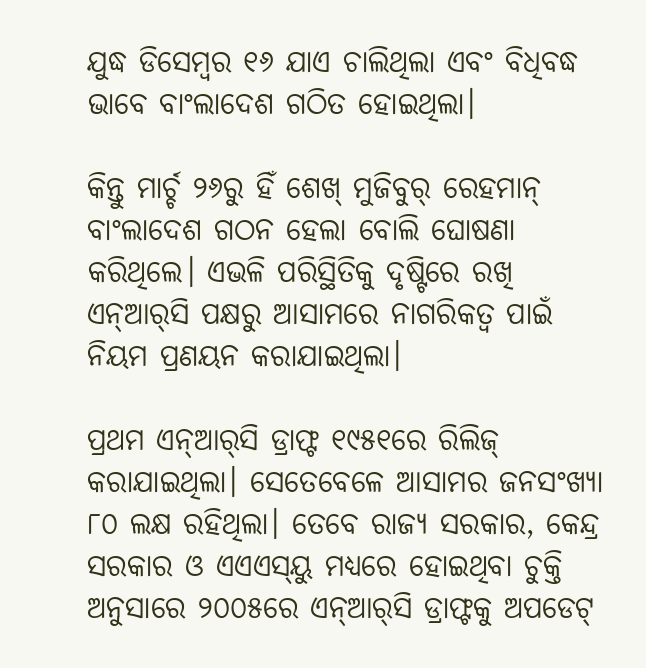ଯୁଦ୍ଧ ଡିସେମ୍ୱର ୧୬ ଯାଏ ଚାଲିଥିଲା ଏବଂ ବିଧିବଦ୍ଧ ଭାବେ ବାଂଲାଦେଶ ଗଠିତ ହୋଇଥିଲା।

କିନ୍ତୁ ମାର୍ଚ୍ଚ ୨୬ରୁ ହିଁ ଶେଖ୍‌ ମୁଜିବୁର୍‌ ରେହମାନ୍‌ ବାଂଲାଦେଶ ଗଠନ ହେଲା ବୋଲି ଘୋଷଣା କରିଥିଲେ। ଏଭଳି ପରିସ୍ଥିତିକୁ ଦୃଷ୍ଟିରେ ରଖି ଏନ୍‌ଆର୍‌ସି ପକ୍ଷରୁ ଆସାମରେ ନାଗରିକତ୍ୱ ପାଇଁ ନିୟମ ପ୍ରଣୟନ କରାଯାଇଥିଲା।

ପ୍ରଥମ ଏନ୍‌ଆର୍‌ସି ଡ୍ରାଫ୍ଟ ୧୯୫୧ରେ ରିଲିଜ୍‌ କରାଯାଇଥିଲା। ସେତେବେଳେ ଆସାମର ଜନସଂଖ୍ୟା ୮୦ ଲକ୍ଷ ରହିଥିଲା। ତେବେ ରାଜ୍ୟ ସରକାର, କେନ୍ଦ୍ର ସରକାର ଓ ଏଏଏସ୍‌ୟୁ ମଧ୍ୟରେ ହୋଇଥିବା ଚୁକ୍ତି ଅନୁସାରେ ୨୦୦୫ରେ ଏନ୍‌ଆର୍‌ସି ଡ୍ରାଫ୍ଟକୁ ଅପଡେଟ୍‌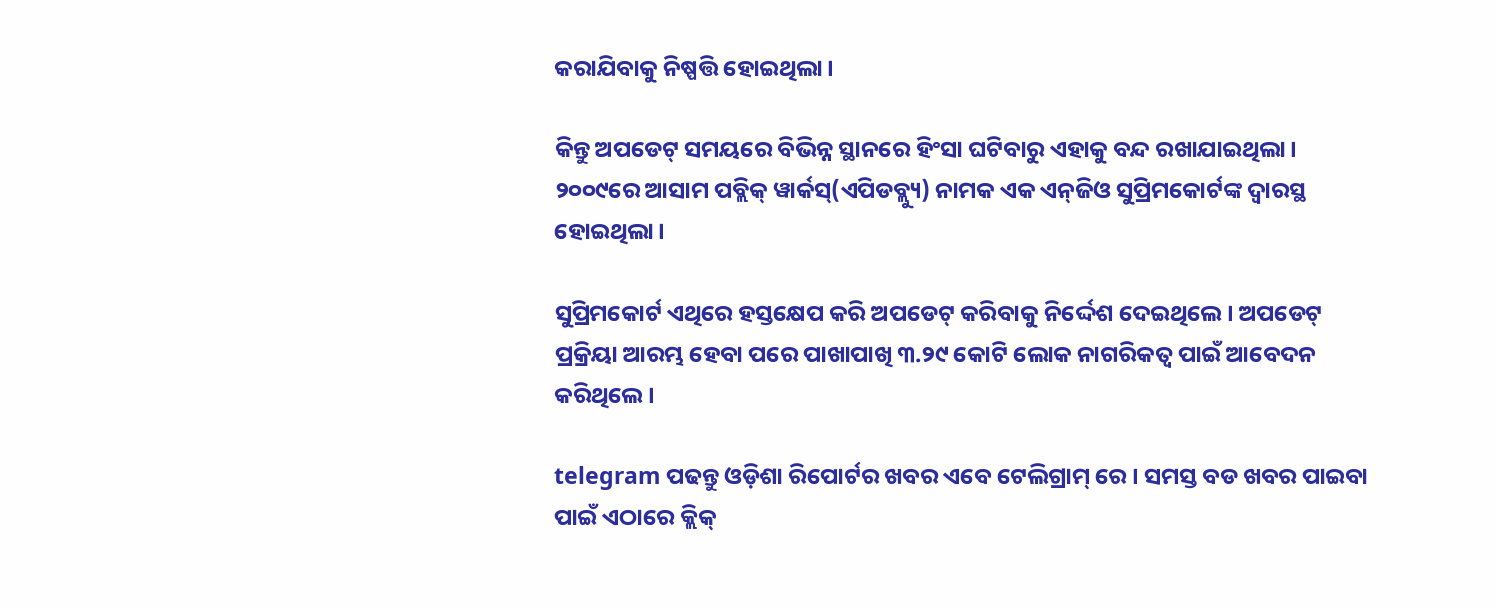କରାଯିବାକୁ ନିଷ୍ପତ୍ତି ହୋଇଥିଲା।

କିନ୍ତୁ ଅପଡେଟ୍‌ ସମୟରେ ବିଭିନ୍ନ ସ୍ଥାନରେ ହିଂସା ଘଟିବାରୁ ଏହାକୁ ବନ୍ଦ ରଖାଯାଇଥିଲା। ୨୦୦୯ରେ ଆସାମ ପବ୍ଲିକ୍‌ ୱାର୍କସ୍‌(ଏପିଡବ୍ଲ୍ୟୁ) ନାମକ ଏକ ଏନ୍‌ଜିଓ ସୁପ୍ରିମକୋର୍ଟଙ୍କ ଦ୍ୱାରସ୍ଥ ହୋଇଥିଲା।

ସୁପ୍ରିମକୋର୍ଟ ଏଥିରେ ହସ୍ତକ୍ଷେପ କରି ଅପଡେଟ୍‌ କରିବାକୁ ନିର୍ଦ୍ଦେଶ ଦେଇଥିଲେ। ଅପଡେଟ୍‌ ପ୍ରକ୍ରିୟା ଆରମ୍ଭ ହେବା ପରେ ପାଖାପାଖି ୩.୨୯ କୋଟି ଲୋକ ନାଗରିକତ୍ୱ ପାଇଁ ଆବେଦନ କରିଥିଲେ।

telegram ପଢନ୍ତୁ ଓଡ଼ିଶା ରିପୋର୍ଟର ଖବର ଏବେ ଟେଲିଗ୍ରାମ୍ ରେ। ସମସ୍ତ ବଡ ଖବର ପାଇବା ପାଇଁ ଏଠାରେ କ୍ଲିକ୍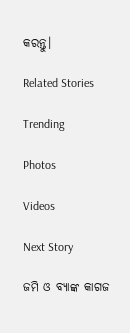କରନ୍ତୁ।

Related Stories

Trending

Photos

Videos

Next Story

ଜମି ଓ ବ୍ୟାଙ୍କ କାଗଜ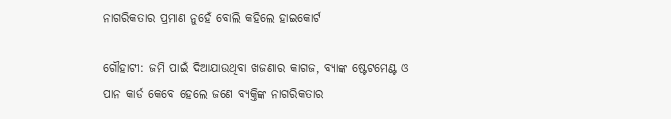ନାଗରିକତାର ପ୍ରମାଣ ନୁହେଁ ବୋଲି କହିଲେ ହାଇକୋର୍ଟ

ଗୌହାଟୀ: ଜମି ପାଇଁ ଦିଆଯାଉଥିବା ଖଜଣାର କାଗଜ, ବ୍ୟାଙ୍କ ଷ୍ଟେଟମେଣ୍ଟ ଓ ପାନ କାର୍ଡ କେବେ ହେଲେ ଜଣେ ବ୍ୟକ୍ତିଙ୍କ ନାଗରିକତାର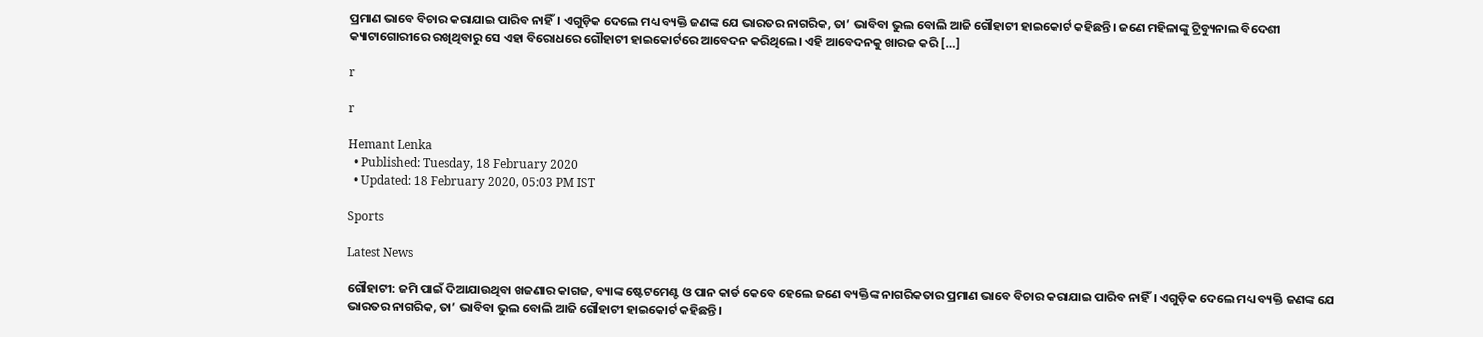ପ୍ରମାଣ ଭାବେ ବିଚାର କରାଯାଇ ପାରିବ ନାହିଁ। ଏଗୁଡ଼ିକ ଦେଲେ ମଧ୍ୟ ବ୍ୟକ୍ତି ଜଣଙ୍କ ଯେ ଭାରତର ନାଗରିକ, ତା’ ଭାବିବା ଭୁଲ ବୋଲି ଆଜି ଗୌହାଟୀ ହାଇକୋର୍ଟ କହିଛନ୍ତି। ଜଣେ ମହିଳାଙ୍କୁ ଟ୍ରିବ୍ୟୁନାଲ ବିଦେଶୀ କ୍ୟାଟାଗୋରୀରେ ରଖିଥିବାରୁ ସେ ଏହା ବିରୋଧରେ ଗୌହାଟୀ ହାଇକୋର୍ଟରେ ଆବେଦନ କରିଥିଲେ। ଏହି ଆବେଦନକୁ ଖାରଜ କରି […]

r

r

Hemant Lenka
  • Published: Tuesday, 18 February 2020
  • Updated: 18 February 2020, 05:03 PM IST

Sports

Latest News

ଗୌହାଟୀ: ଜମି ପାଇଁ ଦିଆଯାଉଥିବା ଖଜଣାର କାଗଜ, ବ୍ୟାଙ୍କ ଷ୍ଟେଟମେଣ୍ଟ ଓ ପାନ କାର୍ଡ କେବେ ହେଲେ ଜଣେ ବ୍ୟକ୍ତିଙ୍କ ନାଗରିକତାର ପ୍ରମାଣ ଭାବେ ବିଚାର କରାଯାଇ ପାରିବ ନାହିଁ। ଏଗୁଡ଼ିକ ଦେଲେ ମଧ୍ୟ ବ୍ୟକ୍ତି ଜଣଙ୍କ ଯେ ଭାରତର ନାଗରିକ, ତା’ ଭାବିବା ଭୁଲ ବୋଲି ଆଜି ଗୌହାଟୀ ହାଇକୋର୍ଟ କହିଛନ୍ତି।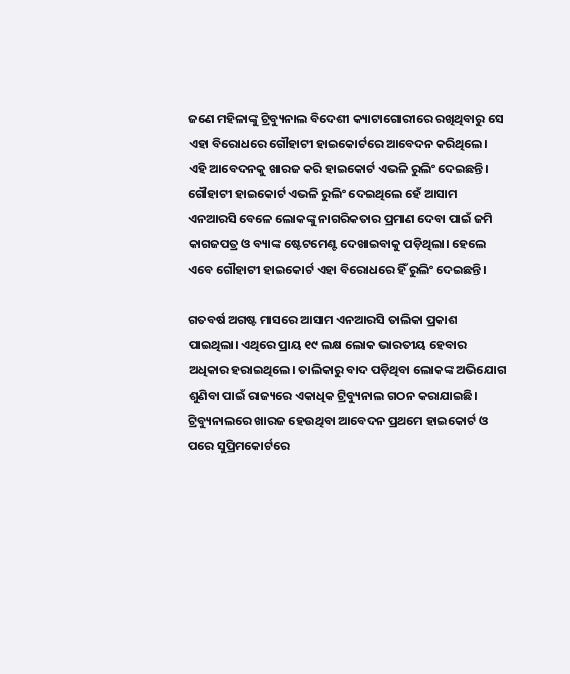ଜଣେ ମହିଳାଙ୍କୁ ଟ୍ରିବ୍ୟୁନାଲ ବିଦେଶୀ କ୍ୟାଟାଗୋରୀରେ ରଖିଥିବାରୁ ସେ ଏହା ବିରୋଧରେ ଗୌହାଟୀ ହାଇକୋର୍ଟରେ ଆବେଦନ କରିଥିଲେ। ଏହି ଆବେଦନକୁ ଖାରଜ କରି ହାଇକୋର୍ଟ ଏଭଳି ରୁଲିଂ ଦେଇଛନ୍ତି। ଗୌହାଟୀ ହାଇକୋର୍ଟ ଏଭଳି ରୁଲିଂ ଦେଇଥିଲେ ହେଁ ଆସାମ ଏନଆରସି ବେଳେ ଲୋକଙ୍କୁ ନାଗରିକତାର ପ୍ରମାଣ ଦେବା ପାଇଁ ଜମି କାଗଜପତ୍ର ଓ ବ୍ୟାଙ୍କ ଷ୍ଟେଟମେଣ୍ଟ ଦେଖାଇବାକୁ ପଡ଼ିଥିଲା। ହେଲେ ଏବେ ଗୌହାଟୀ ହାଇକୋର୍ଟ ଏହା ବିରୋଧରେ ହିଁ ରୁଲିଂ ଦେଇଛନ୍ତି।

ଗତବର୍ଷ ଅଗଷ୍ଟ ମାସରେ ଆସାମ ଏନଆରସି ତାଲିକା ପ୍ରକାଶ ପାଇଥିଲା। ଏଥିରେ ପ୍ରାୟ ୧୯ ଲକ୍ଷ ଲୋକ ଭାରତୀୟ ହେବାର ଅଧିକାର ହରାଇଥିଲେ। ତାଲିକାରୁ ବାଦ ପଡ଼ିଥିବା ଲୋକଙ୍କ ଅଭିଯୋଗ ଶୁଣିବା ପାଇଁ ରାଜ୍ୟରେ ଏକାଧିକ ଟ୍ରିବ୍ୟୁନାଲ ଗଠନ କରାଯାଇଛି। ଟ୍ରିବ୍ୟୁନାଲରେ ଖାରଜ ହେଉଥିବା ଆବେଦନ ପ୍ରଥମେ ହାଇକୋର୍ଟ ଓ ପରେ ସୁପ୍ରିମକୋର୍ଟରେ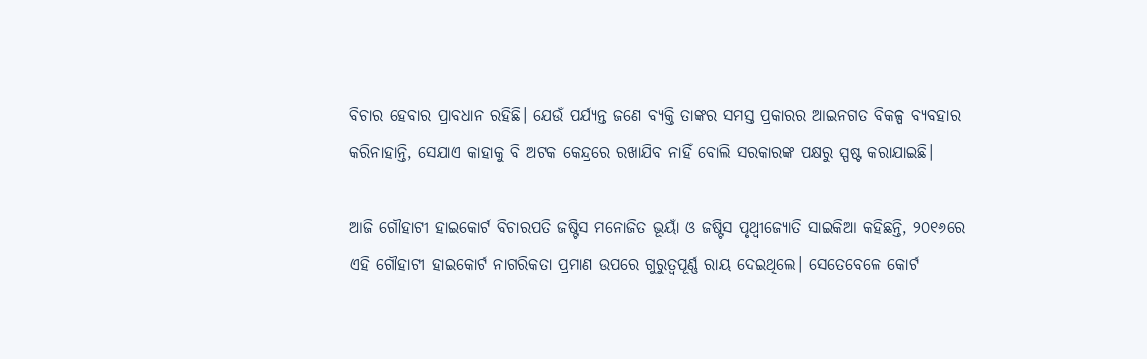ବିଚାର ହେବାର ପ୍ରାବଧାନ ରହିଛି। ଯେଉଁ ପର୍ଯ୍ୟନ୍ତ ଜଣେ ବ୍ୟକ୍ତି ତାଙ୍କର ସମସ୍ତ ପ୍ରକାରର ଆଇନଗତ ବିକଳ୍ପ ବ୍ୟବହାର କରିନାହାନ୍ତି, ସେଯାଏ କାହାକୁ ବି ଅଟକ କେନ୍ଦ୍ରରେ ରଖାଯିବ ନାହିଁ ବୋଲି ସରକାରଙ୍କ ପକ୍ଷରୁ ସ୍ପଷ୍ଟ କରାଯାଇଛି।

ଆଜି ଗୌହାଟୀ ହାଇକୋର୍ଟ ବିଚାରପତି ଜଷ୍ଟିସ ମନୋଜିତ ଭୂୟାଁ ଓ ଜଷ୍ଟିସ ପୃଥ୍ୱୀଜ୍ୟୋତି ସାଇକିଆ କହିଛନ୍ତି, ୨୦୧୬ରେ ଏହି ଗୌହାଟୀ ହାଇକୋର୍ଟ ନାଗରିକତା ପ୍ରମାଣ ଉପରେ ଗୁରୁତ୍ୱପୂର୍ଣ୍ଣ ରାୟ ଦେଇଥିଲେ। ସେତେବେଳେ କୋର୍ଟ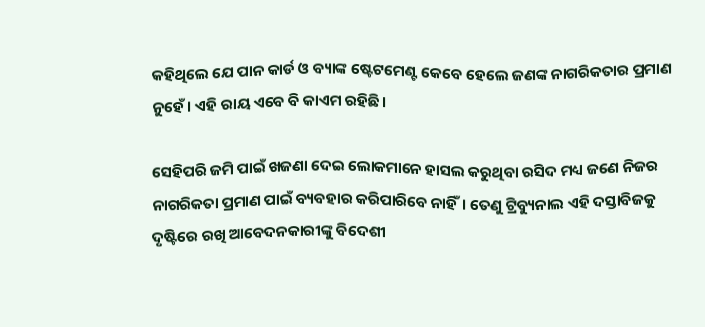କହିଥିଲେ ଯେ ପାନ କାର୍ଡ ଓ ବ୍ୟାଙ୍କ ଷ୍ଟେଟମେଣ୍ଟ କେବେ ହେଲେ ଜଣଙ୍କ ନାଗରିକତାର ପ୍ରମାଣ ନୁହେଁ। ଏହି ରାୟ ଏବେ ବି କାଏମ ରହିଛି।

ସେହିପରି ଜମି ପାଇଁ ଖଜଣା ଦେଇ ଲୋକମାନେ ହାସଲ କରୁଥିବା ରସିଦ ମଧ୍ୟ ଜଣେ ନିଜର ନାଗରିକତା ପ୍ରମାଣ ପାଇଁ ବ୍ୟବହାର କରିପାରିବେ ନାହିଁ। ତେଣୁ ଟ୍ରିବ୍ୟୁନାଲ ଏହି ଦସ୍ତାବିଜକୁ ଦୃଷ୍ଟିରେ ରଖି ଆବେଦନକାରୀଙ୍କୁ ବିଦେଶୀ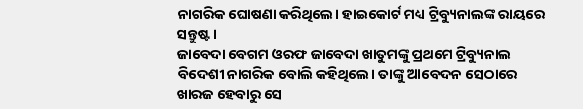ନାଗରିକ ଘୋଷଣା କରିଥିଲେ। ହାଇକୋର୍ଟ ମଧ୍ୟ ଟ୍ରିବ୍ୟୁନାଲଙ୍କ ରାୟରେ ସନ୍ତୁଷ୍ଟ।
ଜାବେଦା ବେଗମ ଓରଫ ଜାବେଦା ଖାତୁମଙ୍କୁ ପ୍ରଥମେ ଟ୍ରିବ୍ୟୁନାଲ ବିଦେଶୀ ନାଗରିକ ବୋଲି କହିଥିଲେ। ତାଙ୍କୁ ଆବେଦନ ସେଠାରେ ଖାରଜ ହେବାରୁ ସେ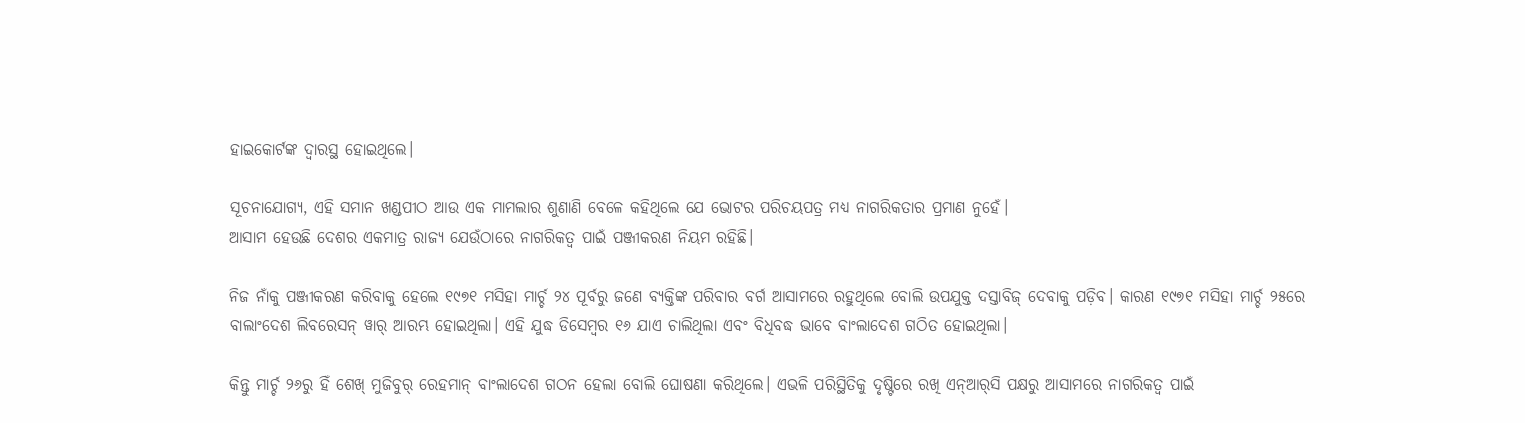ହାଇକୋର୍ଟଙ୍କ ଦ୍ୱାରସ୍ଥ ହୋଇଥିଲେ।

ସୂଚନାଯୋଗ୍ୟ, ଏହି ସମାନ ଖଣ୍ଡପୀଠ ଆଉ ଏକ ମାମଲାର ଶୁଣାଣି ବେଳେ କହିଥିଲେ ଯେ ଭୋଟର ପରିଚୟପତ୍ର ମଧ୍ୟ ନାଗରିକତାର ପ୍ରମାଣ ନୁହେଁ।
ଆସାମ ହେଉଛି ଦେଶର ଏକମାତ୍ର ରାଜ୍ୟ ଯେଉଁଠାରେ ନାଗରିକତ୍ୱ ପାଇଁ ପଞ୍ଜୀକରଣ ନିୟମ ରହିଛି।

ନିଜ ନାଁକୁ ପଞ୍ଜୀକରଣ କରିବାକୁ ହେଲେ ୧୯୭୧ ମସିହା ମାର୍ଚ୍ଚ ୨୪ ପୂର୍ବରୁ ଜଣେ ବ୍ୟକ୍ତିଙ୍କ ପରିବାର ବର୍ଗ ଆସାମରେ ରହୁଥିଲେ ବୋଲି ଉପଯୁକ୍ତ ଦସ୍ତାବିଜ୍‌ ଦେବାକୁ ପଡ଼ିବ। କାରଣ ୧୯୭୧ ମସିହା ମାର୍ଚ୍ଚ ୨୫ରେ ବାଲାଂଦେଶ ଲିବରେସନ୍‌ ୱାର୍‌ ଆରମ୍ଭ ହୋଇଥିଲା। ଏହି ଯୁଦ୍ଧ ଡିସେମ୍ୱର ୧୬ ଯାଏ ଚାଲିଥିଲା ଏବଂ ବିଧିବଦ୍ଧ ଭାବେ ବାଂଲାଦେଶ ଗଠିତ ହୋଇଥିଲା।

କିନ୍ତୁ ମାର୍ଚ୍ଚ ୨୬ରୁ ହିଁ ଶେଖ୍‌ ମୁଜିବୁର୍‌ ରେହମାନ୍‌ ବାଂଲାଦେଶ ଗଠନ ହେଲା ବୋଲି ଘୋଷଣା କରିଥିଲେ। ଏଭଳି ପରିସ୍ଥିତିକୁ ଦୃଷ୍ଟିରେ ରଖି ଏନ୍‌ଆର୍‌ସି ପକ୍ଷରୁ ଆସାମରେ ନାଗରିକତ୍ୱ ପାଇଁ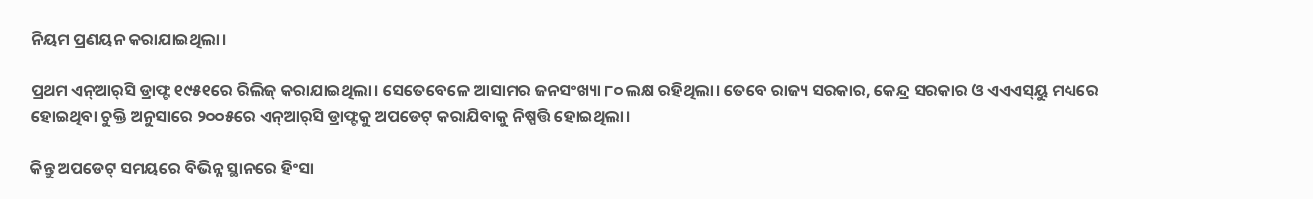ନିୟମ ପ୍ରଣୟନ କରାଯାଇଥିଲା।

ପ୍ରଥମ ଏନ୍‌ଆର୍‌ସି ଡ୍ରାଫ୍ଟ ୧୯୫୧ରେ ରିଲିଜ୍‌ କରାଯାଇଥିଲା। ସେତେବେଳେ ଆସାମର ଜନସଂଖ୍ୟା ୮୦ ଲକ୍ଷ ରହିଥିଲା। ତେବେ ରାଜ୍ୟ ସରକାର, କେନ୍ଦ୍ର ସରକାର ଓ ଏଏଏସ୍‌ୟୁ ମଧ୍ୟରେ ହୋଇଥିବା ଚୁକ୍ତି ଅନୁସାରେ ୨୦୦୫ରେ ଏନ୍‌ଆର୍‌ସି ଡ୍ରାଫ୍ଟକୁ ଅପଡେଟ୍‌ କରାଯିବାକୁ ନିଷ୍ପତ୍ତି ହୋଇଥିଲା।

କିନ୍ତୁ ଅପଡେଟ୍‌ ସମୟରେ ବିଭିନ୍ନ ସ୍ଥାନରେ ହିଂସା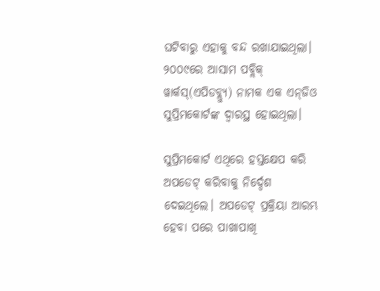ଘଟିବାରୁ ଏହାକୁ ବନ୍ଦ ରଖାଯାଇଥିଲା। ୨୦୦୯ରେ ଆସାମ ପବ୍ଲିକ୍‌ ୱାର୍କସ୍‌(ଏପିଡବ୍ଲ୍ୟୁ) ନାମକ ଏକ ଏନ୍‌ଜିଓ ସୁପ୍ରିମକୋର୍ଟଙ୍କ ଦ୍ୱାରସ୍ଥ ହୋଇଥିଲା।

ସୁପ୍ରିମକୋର୍ଟ ଏଥିରେ ହସ୍ତକ୍ଷେପ କରି ଅପଡେଟ୍‌ କରିବାକୁ ନିର୍ଦ୍ଦେଶ ଦେଇଥିଲେ। ଅପଡେଟ୍‌ ପ୍ରକ୍ରିୟା ଆରମ୍ଭ ହେବା ପରେ ପାଖାପାଖି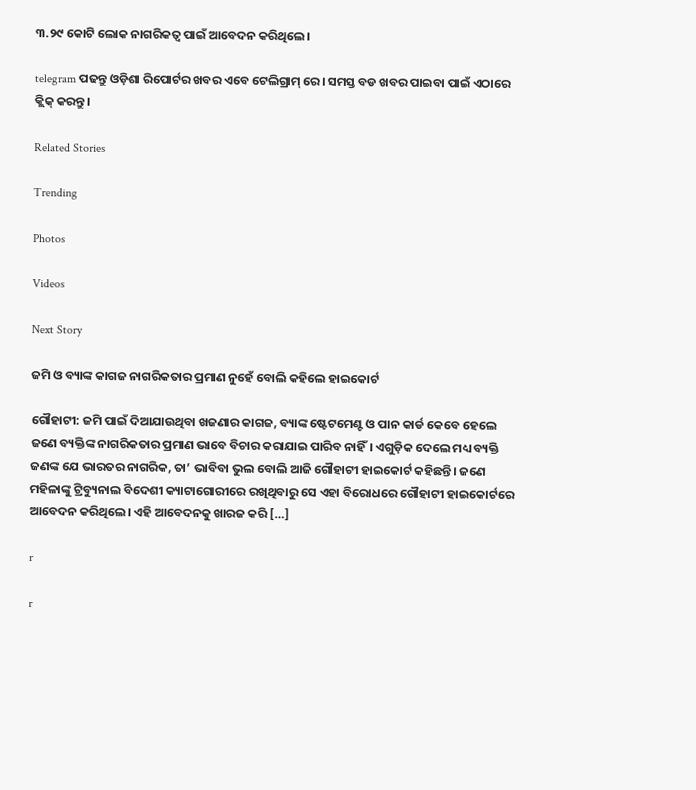୩.୨୯ କୋଟି ଲୋକ ନାଗରିକତ୍ୱ ପାଇଁ ଆବେଦନ କରିଥିଲେ।

telegram ପଢନ୍ତୁ ଓଡ଼ିଶା ରିପୋର୍ଟର ଖବର ଏବେ ଟେଲିଗ୍ରାମ୍ ରେ। ସମସ୍ତ ବଡ ଖବର ପାଇବା ପାଇଁ ଏଠାରେ କ୍ଲିକ୍ କରନ୍ତୁ।

Related Stories

Trending

Photos

Videos

Next Story

ଜମି ଓ ବ୍ୟାଙ୍କ କାଗଜ ନାଗରିକତାର ପ୍ରମାଣ ନୁହେଁ ବୋଲି କହିଲେ ହାଇକୋର୍ଟ

ଗୌହାଟୀ: ଜମି ପାଇଁ ଦିଆଯାଉଥିବା ଖଜଣାର କାଗଜ, ବ୍ୟାଙ୍କ ଷ୍ଟେଟମେଣ୍ଟ ଓ ପାନ କାର୍ଡ କେବେ ହେଲେ ଜଣେ ବ୍ୟକ୍ତିଙ୍କ ନାଗରିକତାର ପ୍ରମାଣ ଭାବେ ବିଚାର କରାଯାଇ ପାରିବ ନାହିଁ। ଏଗୁଡ଼ିକ ଦେଲେ ମଧ୍ୟ ବ୍ୟକ୍ତି ଜଣଙ୍କ ଯେ ଭାରତର ନାଗରିକ, ତା’ ଭାବିବା ଭୁଲ ବୋଲି ଆଜି ଗୌହାଟୀ ହାଇକୋର୍ଟ କହିଛନ୍ତି। ଜଣେ ମହିଳାଙ୍କୁ ଟ୍ରିବ୍ୟୁନାଲ ବିଦେଶୀ କ୍ୟାଟାଗୋରୀରେ ରଖିଥିବାରୁ ସେ ଏହା ବିରୋଧରେ ଗୌହାଟୀ ହାଇକୋର୍ଟରେ ଆବେଦନ କରିଥିଲେ। ଏହି ଆବେଦନକୁ ଖାରଜ କରି […]

r

r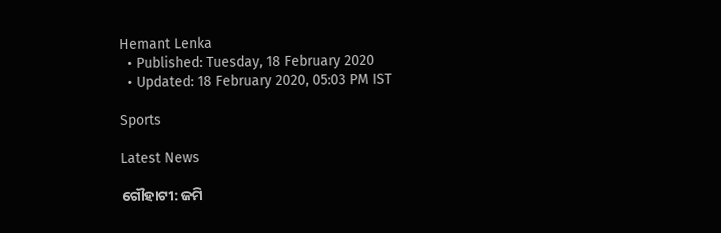Hemant Lenka
  • Published: Tuesday, 18 February 2020
  • Updated: 18 February 2020, 05:03 PM IST

Sports

Latest News

ଗୌହାଟୀ: ଜମି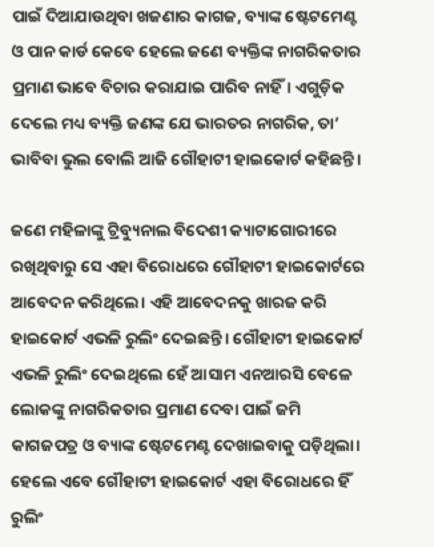ପାଇଁ ଦିଆଯାଉଥିବା ଖଜଣାର କାଗଜ, ବ୍ୟାଙ୍କ ଷ୍ଟେଟମେଣ୍ଟ ଓ ପାନ କାର୍ଡ କେବେ ହେଲେ ଜଣେ ବ୍ୟକ୍ତିଙ୍କ ନାଗରିକତାର ପ୍ରମାଣ ଭାବେ ବିଚାର କରାଯାଇ ପାରିବ ନାହିଁ। ଏଗୁଡ଼ିକ ଦେଲେ ମଧ୍ୟ ବ୍ୟକ୍ତି ଜଣଙ୍କ ଯେ ଭାରତର ନାଗରିକ, ତା’ ଭାବିବା ଭୁଲ ବୋଲି ଆଜି ଗୌହାଟୀ ହାଇକୋର୍ଟ କହିଛନ୍ତି।

ଜଣେ ମହିଳାଙ୍କୁ ଟ୍ରିବ୍ୟୁନାଲ ବିଦେଶୀ କ୍ୟାଟାଗୋରୀରେ ରଖିଥିବାରୁ ସେ ଏହା ବିରୋଧରେ ଗୌହାଟୀ ହାଇକୋର୍ଟରେ ଆବେଦନ କରିଥିଲେ। ଏହି ଆବେଦନକୁ ଖାରଜ କରି ହାଇକୋର୍ଟ ଏଭଳି ରୁଲିଂ ଦେଇଛନ୍ତି। ଗୌହାଟୀ ହାଇକୋର୍ଟ ଏଭଳି ରୁଲିଂ ଦେଇଥିଲେ ହେଁ ଆସାମ ଏନଆରସି ବେଳେ ଲୋକଙ୍କୁ ନାଗରିକତାର ପ୍ରମାଣ ଦେବା ପାଇଁ ଜମି କାଗଜପତ୍ର ଓ ବ୍ୟାଙ୍କ ଷ୍ଟେଟମେଣ୍ଟ ଦେଖାଇବାକୁ ପଡ଼ିଥିଲା। ହେଲେ ଏବେ ଗୌହାଟୀ ହାଇକୋର୍ଟ ଏହା ବିରୋଧରେ ହିଁ ରୁଲିଂ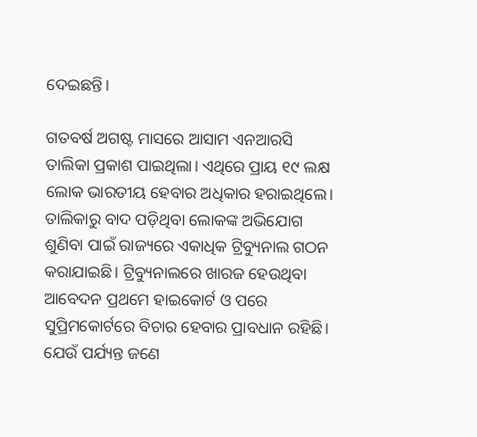ଦେଇଛନ୍ତି।

ଗତବର୍ଷ ଅଗଷ୍ଟ ମାସରେ ଆସାମ ଏନଆରସି ତାଲିକା ପ୍ରକାଶ ପାଇଥିଲା। ଏଥିରେ ପ୍ରାୟ ୧୯ ଲକ୍ଷ ଲୋକ ଭାରତୀୟ ହେବାର ଅଧିକାର ହରାଇଥିଲେ। ତାଲିକାରୁ ବାଦ ପଡ଼ିଥିବା ଲୋକଙ୍କ ଅଭିଯୋଗ ଶୁଣିବା ପାଇଁ ରାଜ୍ୟରେ ଏକାଧିକ ଟ୍ରିବ୍ୟୁନାଲ ଗଠନ କରାଯାଇଛି। ଟ୍ରିବ୍ୟୁନାଲରେ ଖାରଜ ହେଉଥିବା ଆବେଦନ ପ୍ରଥମେ ହାଇକୋର୍ଟ ଓ ପରେ ସୁପ୍ରିମକୋର୍ଟରେ ବିଚାର ହେବାର ପ୍ରାବଧାନ ରହିଛି। ଯେଉଁ ପର୍ଯ୍ୟନ୍ତ ଜଣେ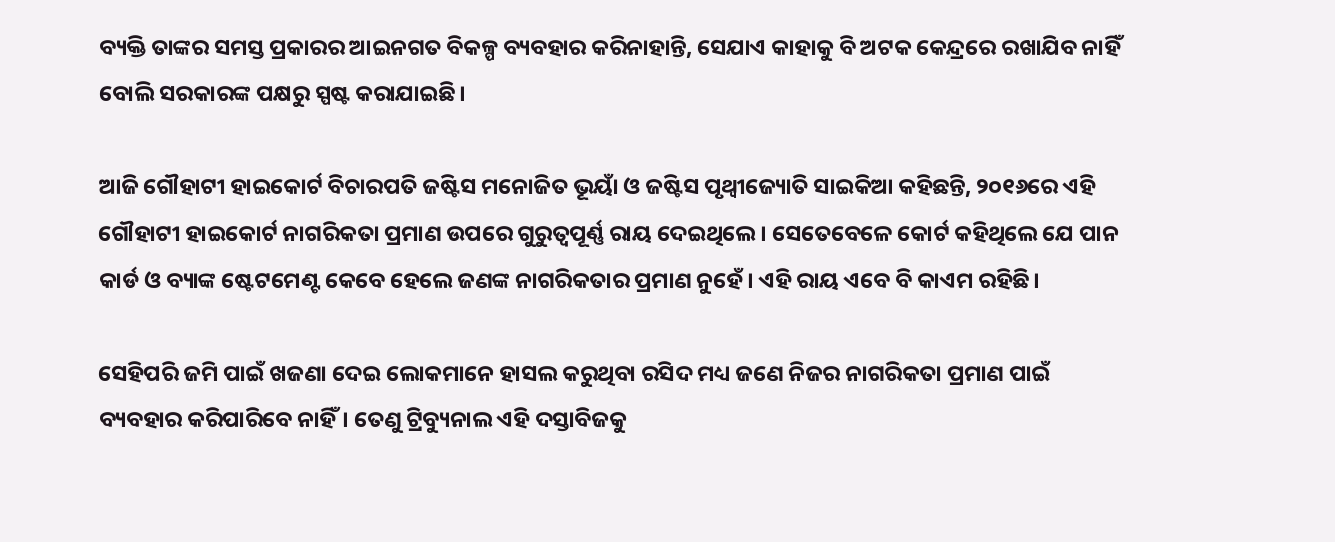ବ୍ୟକ୍ତି ତାଙ୍କର ସମସ୍ତ ପ୍ରକାରର ଆଇନଗତ ବିକଳ୍ପ ବ୍ୟବହାର କରିନାହାନ୍ତି, ସେଯାଏ କାହାକୁ ବି ଅଟକ କେନ୍ଦ୍ରରେ ରଖାଯିବ ନାହିଁ ବୋଲି ସରକାରଙ୍କ ପକ୍ଷରୁ ସ୍ପଷ୍ଟ କରାଯାଇଛି।

ଆଜି ଗୌହାଟୀ ହାଇକୋର୍ଟ ବିଚାରପତି ଜଷ୍ଟିସ ମନୋଜିତ ଭୂୟାଁ ଓ ଜଷ୍ଟିସ ପୃଥ୍ୱୀଜ୍ୟୋତି ସାଇକିଆ କହିଛନ୍ତି, ୨୦୧୬ରେ ଏହି ଗୌହାଟୀ ହାଇକୋର୍ଟ ନାଗରିକତା ପ୍ରମାଣ ଉପରେ ଗୁରୁତ୍ୱପୂର୍ଣ୍ଣ ରାୟ ଦେଇଥିଲେ। ସେତେବେଳେ କୋର୍ଟ କହିଥିଲେ ଯେ ପାନ କାର୍ଡ ଓ ବ୍ୟାଙ୍କ ଷ୍ଟେଟମେଣ୍ଟ କେବେ ହେଲେ ଜଣଙ୍କ ନାଗରିକତାର ପ୍ରମାଣ ନୁହେଁ। ଏହି ରାୟ ଏବେ ବି କାଏମ ରହିଛି।

ସେହିପରି ଜମି ପାଇଁ ଖଜଣା ଦେଇ ଲୋକମାନେ ହାସଲ କରୁଥିବା ରସିଦ ମଧ୍ୟ ଜଣେ ନିଜର ନାଗରିକତା ପ୍ରମାଣ ପାଇଁ ବ୍ୟବହାର କରିପାରିବେ ନାହିଁ। ତେଣୁ ଟ୍ରିବ୍ୟୁନାଲ ଏହି ଦସ୍ତାବିଜକୁ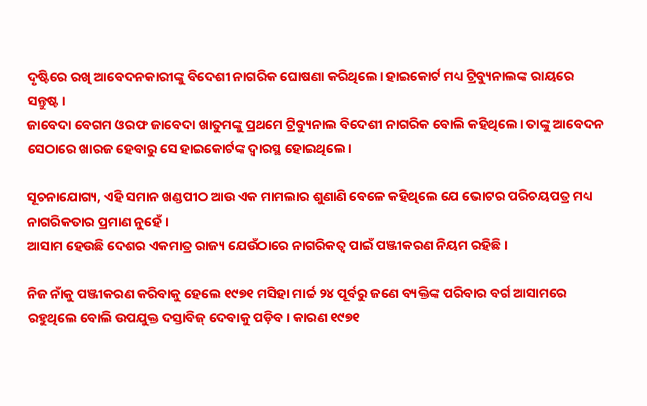ଦୃଷ୍ଟିରେ ରଖି ଆବେଦନକାରୀଙ୍କୁ ବିଦେଶୀ ନାଗରିକ ଘୋଷଣା କରିଥିଲେ। ହାଇକୋର୍ଟ ମଧ୍ୟ ଟ୍ରିବ୍ୟୁନାଲଙ୍କ ରାୟରେ ସନ୍ତୁଷ୍ଟ।
ଜାବେଦା ବେଗମ ଓରଫ ଜାବେଦା ଖାତୁମଙ୍କୁ ପ୍ରଥମେ ଟ୍ରିବ୍ୟୁନାଲ ବିଦେଶୀ ନାଗରିକ ବୋଲି କହିଥିଲେ। ତାଙ୍କୁ ଆବେଦନ ସେଠାରେ ଖାରଜ ହେବାରୁ ସେ ହାଇକୋର୍ଟଙ୍କ ଦ୍ୱାରସ୍ଥ ହୋଇଥିଲେ।

ସୂଚନାଯୋଗ୍ୟ, ଏହି ସମାନ ଖଣ୍ଡପୀଠ ଆଉ ଏକ ମାମଲାର ଶୁଣାଣି ବେଳେ କହିଥିଲେ ଯେ ଭୋଟର ପରିଚୟପତ୍ର ମଧ୍ୟ ନାଗରିକତାର ପ୍ରମାଣ ନୁହେଁ।
ଆସାମ ହେଉଛି ଦେଶର ଏକମାତ୍ର ରାଜ୍ୟ ଯେଉଁଠାରେ ନାଗରିକତ୍ୱ ପାଇଁ ପଞ୍ଜୀକରଣ ନିୟମ ରହିଛି।

ନିଜ ନାଁକୁ ପଞ୍ଜୀକରଣ କରିବାକୁ ହେଲେ ୧୯୭୧ ମସିହା ମାର୍ଚ୍ଚ ୨୪ ପୂର୍ବରୁ ଜଣେ ବ୍ୟକ୍ତିଙ୍କ ପରିବାର ବର୍ଗ ଆସାମରେ ରହୁଥିଲେ ବୋଲି ଉପଯୁକ୍ତ ଦସ୍ତାବିଜ୍‌ ଦେବାକୁ ପଡ଼ିବ। କାରଣ ୧୯୭୧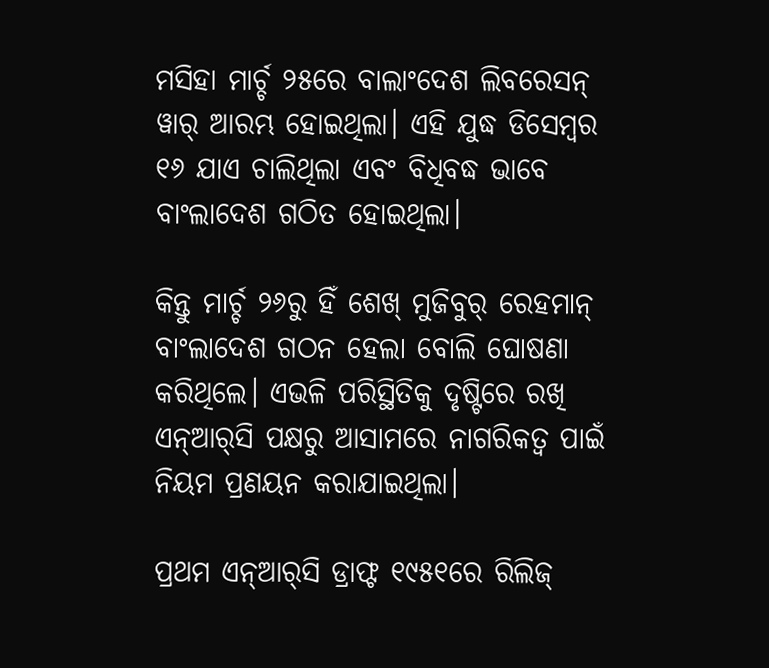ମସିହା ମାର୍ଚ୍ଚ ୨୫ରେ ବାଲାଂଦେଶ ଲିବରେସନ୍‌ ୱାର୍‌ ଆରମ୍ଭ ହୋଇଥିଲା। ଏହି ଯୁଦ୍ଧ ଡିସେମ୍ୱର ୧୬ ଯାଏ ଚାଲିଥିଲା ଏବଂ ବିଧିବଦ୍ଧ ଭାବେ ବାଂଲାଦେଶ ଗଠିତ ହୋଇଥିଲା।

କିନ୍ତୁ ମାର୍ଚ୍ଚ ୨୬ରୁ ହିଁ ଶେଖ୍‌ ମୁଜିବୁର୍‌ ରେହମାନ୍‌ ବାଂଲାଦେଶ ଗଠନ ହେଲା ବୋଲି ଘୋଷଣା କରିଥିଲେ। ଏଭଳି ପରିସ୍ଥିତିକୁ ଦୃଷ୍ଟିରେ ରଖି ଏନ୍‌ଆର୍‌ସି ପକ୍ଷରୁ ଆସାମରେ ନାଗରିକତ୍ୱ ପାଇଁ ନିୟମ ପ୍ରଣୟନ କରାଯାଇଥିଲା।

ପ୍ରଥମ ଏନ୍‌ଆର୍‌ସି ଡ୍ରାଫ୍ଟ ୧୯୫୧ରେ ରିଲିଜ୍‌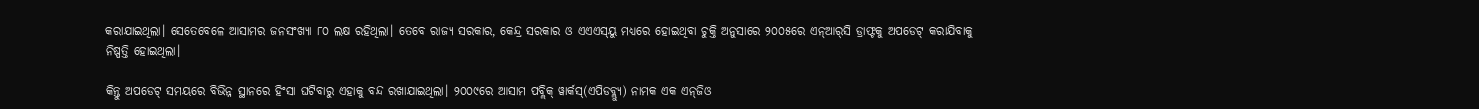କରାଯାଇଥିଲା। ସେତେବେଳେ ଆସାମର ଜନସଂଖ୍ୟା ୮୦ ଲକ୍ଷ ରହିଥିଲା। ତେବେ ରାଜ୍ୟ ସରକାର, କେନ୍ଦ୍ର ସରକାର ଓ ଏଏଏସ୍‌ୟୁ ମଧ୍ୟରେ ହୋଇଥିବା ଚୁକ୍ତି ଅନୁସାରେ ୨୦୦୫ରେ ଏନ୍‌ଆର୍‌ସି ଡ୍ରାଫ୍ଟକୁ ଅପଡେଟ୍‌ କରାଯିବାକୁ ନିଷ୍ପତ୍ତି ହୋଇଥିଲା।

କିନ୍ତୁ ଅପଡେଟ୍‌ ସମୟରେ ବିଭିନ୍ନ ସ୍ଥାନରେ ହିଂସା ଘଟିବାରୁ ଏହାକୁ ବନ୍ଦ ରଖାଯାଇଥିଲା। ୨୦୦୯ରେ ଆସାମ ପବ୍ଲିକ୍‌ ୱାର୍କସ୍‌(ଏପିଡବ୍ଲ୍ୟୁ) ନାମକ ଏକ ଏନ୍‌ଜିଓ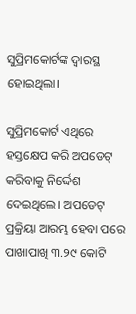ସୁପ୍ରିମକୋର୍ଟଙ୍କ ଦ୍ୱାରସ୍ଥ ହୋଇଥିଲା।

ସୁପ୍ରିମକୋର୍ଟ ଏଥିରେ ହସ୍ତକ୍ଷେପ କରି ଅପଡେଟ୍‌ କରିବାକୁ ନିର୍ଦ୍ଦେଶ ଦେଇଥିଲେ। ଅପଡେଟ୍‌ ପ୍ରକ୍ରିୟା ଆରମ୍ଭ ହେବା ପରେ ପାଖାପାଖି ୩.୨୯ କୋଟି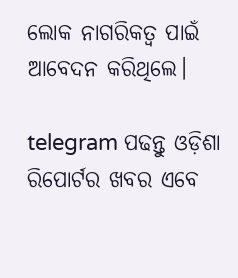ଲୋକ ନାଗରିକତ୍ୱ ପାଇଁ ଆବେଦନ କରିଥିଲେ।

telegram ପଢନ୍ତୁ ଓଡ଼ିଶା ରିପୋର୍ଟର ଖବର ଏବେ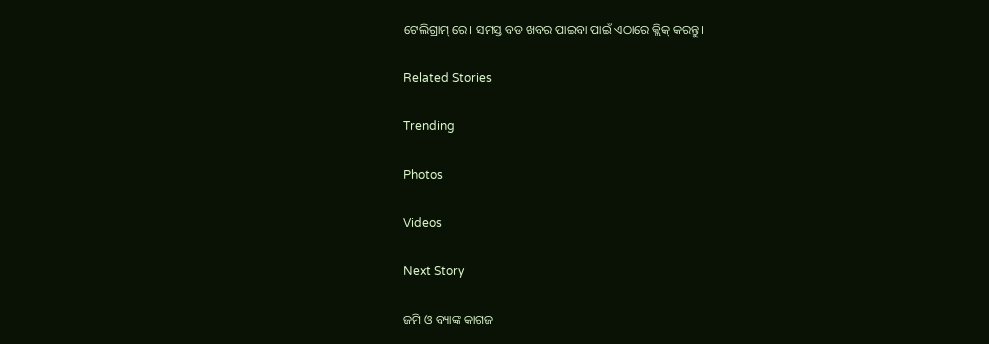ଟେଲିଗ୍ରାମ୍ ରେ। ସମସ୍ତ ବଡ ଖବର ପାଇବା ପାଇଁ ଏଠାରେ କ୍ଲିକ୍ କରନ୍ତୁ।

Related Stories

Trending

Photos

Videos

Next Story

ଜମି ଓ ବ୍ୟାଙ୍କ କାଗଜ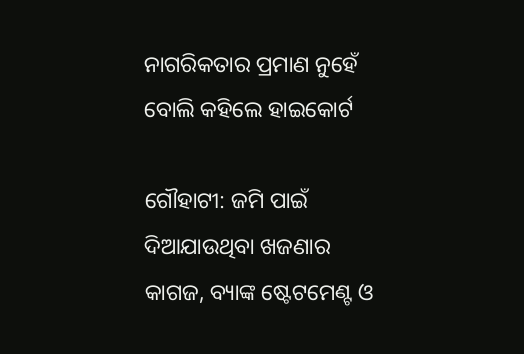ନାଗରିକତାର ପ୍ରମାଣ ନୁହେଁ ବୋଲି କହିଲେ ହାଇକୋର୍ଟ

ଗୌହାଟୀ: ଜମି ପାଇଁ ଦିଆଯାଉଥିବା ଖଜଣାର କାଗଜ, ବ୍ୟାଙ୍କ ଷ୍ଟେଟମେଣ୍ଟ ଓ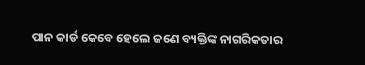ପାନ କାର୍ଡ କେବେ ହେଲେ ଜଣେ ବ୍ୟକ୍ତିଙ୍କ ନାଗରିକତାର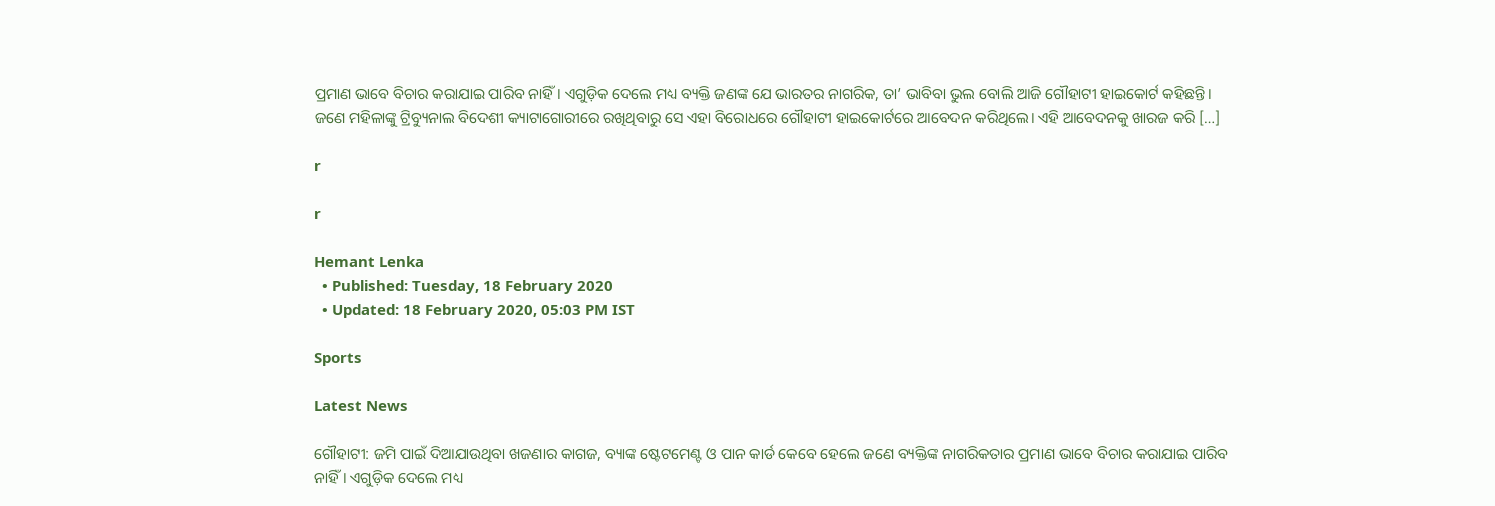ପ୍ରମାଣ ଭାବେ ବିଚାର କରାଯାଇ ପାରିବ ନାହିଁ। ଏଗୁଡ଼ିକ ଦେଲେ ମଧ୍ୟ ବ୍ୟକ୍ତି ଜଣଙ୍କ ଯେ ଭାରତର ନାଗରିକ, ତା’ ଭାବିବା ଭୁଲ ବୋଲି ଆଜି ଗୌହାଟୀ ହାଇକୋର୍ଟ କହିଛନ୍ତି। ଜଣେ ମହିଳାଙ୍କୁ ଟ୍ରିବ୍ୟୁନାଲ ବିଦେଶୀ କ୍ୟାଟାଗୋରୀରେ ରଖିଥିବାରୁ ସେ ଏହା ବିରୋଧରେ ଗୌହାଟୀ ହାଇକୋର୍ଟରେ ଆବେଦନ କରିଥିଲେ। ଏହି ଆବେଦନକୁ ଖାରଜ କରି […]

r

r

Hemant Lenka
  • Published: Tuesday, 18 February 2020
  • Updated: 18 February 2020, 05:03 PM IST

Sports

Latest News

ଗୌହାଟୀ: ଜମି ପାଇଁ ଦିଆଯାଉଥିବା ଖଜଣାର କାଗଜ, ବ୍ୟାଙ୍କ ଷ୍ଟେଟମେଣ୍ଟ ଓ ପାନ କାର୍ଡ କେବେ ହେଲେ ଜଣେ ବ୍ୟକ୍ତିଙ୍କ ନାଗରିକତାର ପ୍ରମାଣ ଭାବେ ବିଚାର କରାଯାଇ ପାରିବ ନାହିଁ। ଏଗୁଡ଼ିକ ଦେଲେ ମଧ୍ୟ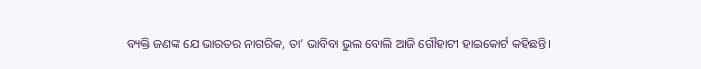ବ୍ୟକ୍ତି ଜଣଙ୍କ ଯେ ଭାରତର ନାଗରିକ, ତା’ ଭାବିବା ଭୁଲ ବୋଲି ଆଜି ଗୌହାଟୀ ହାଇକୋର୍ଟ କହିଛନ୍ତି।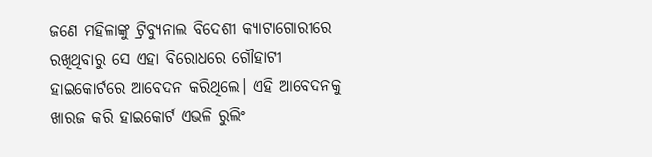ଜଣେ ମହିଳାଙ୍କୁ ଟ୍ରିବ୍ୟୁନାଲ ବିଦେଶୀ କ୍ୟାଟାଗୋରୀରେ ରଖିଥିବାରୁ ସେ ଏହା ବିରୋଧରେ ଗୌହାଟୀ ହାଇକୋର୍ଟରେ ଆବେଦନ କରିଥିଲେ। ଏହି ଆବେଦନକୁ ଖାରଜ କରି ହାଇକୋର୍ଟ ଏଭଳି ରୁଲିଂ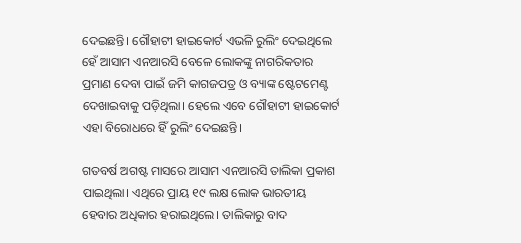ଦେଇଛନ୍ତି। ଗୌହାଟୀ ହାଇକୋର୍ଟ ଏଭଳି ରୁଲିଂ ଦେଇଥିଲେ ହେଁ ଆସାମ ଏନଆରସି ବେଳେ ଲୋକଙ୍କୁ ନାଗରିକତାର ପ୍ରମାଣ ଦେବା ପାଇଁ ଜମି କାଗଜପତ୍ର ଓ ବ୍ୟାଙ୍କ ଷ୍ଟେଟମେଣ୍ଟ ଦେଖାଇବାକୁ ପଡ଼ିଥିଲା। ହେଲେ ଏବେ ଗୌହାଟୀ ହାଇକୋର୍ଟ ଏହା ବିରୋଧରେ ହିଁ ରୁଲିଂ ଦେଇଛନ୍ତି।

ଗତବର୍ଷ ଅଗଷ୍ଟ ମାସରେ ଆସାମ ଏନଆରସି ତାଲିକା ପ୍ରକାଶ ପାଇଥିଲା। ଏଥିରେ ପ୍ରାୟ ୧୯ ଲକ୍ଷ ଲୋକ ଭାରତୀୟ ହେବାର ଅଧିକାର ହରାଇଥିଲେ। ତାଲିକାରୁ ବାଦ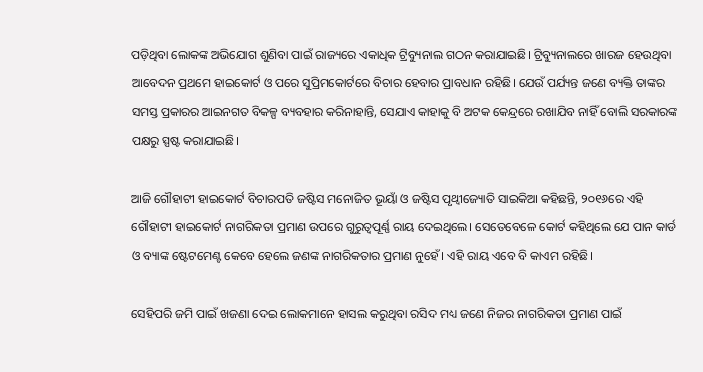ପଡ଼ିଥିବା ଲୋକଙ୍କ ଅଭିଯୋଗ ଶୁଣିବା ପାଇଁ ରାଜ୍ୟରେ ଏକାଧିକ ଟ୍ରିବ୍ୟୁନାଲ ଗଠନ କରାଯାଇଛି। ଟ୍ରିବ୍ୟୁନାଲରେ ଖାରଜ ହେଉଥିବା ଆବେଦନ ପ୍ରଥମେ ହାଇକୋର୍ଟ ଓ ପରେ ସୁପ୍ରିମକୋର୍ଟରେ ବିଚାର ହେବାର ପ୍ରାବଧାନ ରହିଛି। ଯେଉଁ ପର୍ଯ୍ୟନ୍ତ ଜଣେ ବ୍ୟକ୍ତି ତାଙ୍କର ସମସ୍ତ ପ୍ରକାରର ଆଇନଗତ ବିକଳ୍ପ ବ୍ୟବହାର କରିନାହାନ୍ତି, ସେଯାଏ କାହାକୁ ବି ଅଟକ କେନ୍ଦ୍ରରେ ରଖାଯିବ ନାହିଁ ବୋଲି ସରକାରଙ୍କ ପକ୍ଷରୁ ସ୍ପଷ୍ଟ କରାଯାଇଛି।

ଆଜି ଗୌହାଟୀ ହାଇକୋର୍ଟ ବିଚାରପତି ଜଷ୍ଟିସ ମନୋଜିତ ଭୂୟାଁ ଓ ଜଷ୍ଟିସ ପୃଥ୍ୱୀଜ୍ୟୋତି ସାଇକିଆ କହିଛନ୍ତି, ୨୦୧୬ରେ ଏହି ଗୌହାଟୀ ହାଇକୋର୍ଟ ନାଗରିକତା ପ୍ରମାଣ ଉପରେ ଗୁରୁତ୍ୱପୂର୍ଣ୍ଣ ରାୟ ଦେଇଥିଲେ। ସେତେବେଳେ କୋର୍ଟ କହିଥିଲେ ଯେ ପାନ କାର୍ଡ ଓ ବ୍ୟାଙ୍କ ଷ୍ଟେଟମେଣ୍ଟ କେବେ ହେଲେ ଜଣଙ୍କ ନାଗରିକତାର ପ୍ରମାଣ ନୁହେଁ। ଏହି ରାୟ ଏବେ ବି କାଏମ ରହିଛି।

ସେହିପରି ଜମି ପାଇଁ ଖଜଣା ଦେଇ ଲୋକମାନେ ହାସଲ କରୁଥିବା ରସିଦ ମଧ୍ୟ ଜଣେ ନିଜର ନାଗରିକତା ପ୍ରମାଣ ପାଇଁ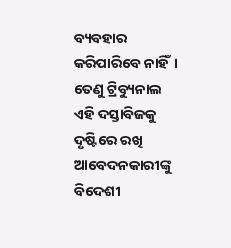ବ୍ୟବହାର କରିପାରିବେ ନାହିଁ। ତେଣୁ ଟ୍ରିବ୍ୟୁନାଲ ଏହି ଦସ୍ତାବିଜକୁ ଦୃଷ୍ଟିରେ ରଖି ଆବେଦନକାରୀଙ୍କୁ ବିଦେଶୀ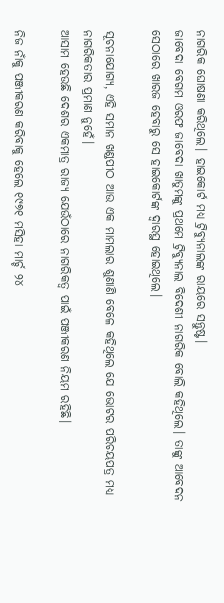ନାଗରିକ ଘୋଷଣା କରିଥିଲେ। ହାଇକୋର୍ଟ ମଧ୍ୟ ଟ୍ରିବ୍ୟୁନାଲଙ୍କ ରାୟରେ ସନ୍ତୁଷ୍ଟ।
ଜାବେଦା ବେଗମ ଓରଫ ଜାବେଦା ଖାତୁମଙ୍କୁ ପ୍ରଥମେ ଟ୍ରିବ୍ୟୁନାଲ ବିଦେଶୀ ନାଗରିକ ବୋଲି କହିଥିଲେ। ତାଙ୍କୁ ଆବେଦନ ସେଠାରେ ଖାରଜ ହେବାରୁ ସେ ହାଇକୋର୍ଟଙ୍କ ଦ୍ୱାରସ୍ଥ ହୋଇଥିଲେ।

ସୂଚନାଯୋଗ୍ୟ, ଏହି ସମାନ ଖଣ୍ଡପୀଠ ଆଉ ଏକ ମାମଲାର ଶୁଣାଣି ବେଳେ କହିଥିଲେ ଯେ ଭୋଟର ପରିଚୟପତ୍ର ମଧ୍ୟ ନାଗରିକତାର ପ୍ରମାଣ ନୁହେଁ।
ଆସାମ ହେଉଛି ଦେଶର ଏକମାତ୍ର ରାଜ୍ୟ ଯେଉଁଠାରେ ନାଗରିକତ୍ୱ ପାଇଁ ପଞ୍ଜୀକରଣ ନିୟମ ରହିଛି।

ନିଜ ନାଁକୁ ପଞ୍ଜୀକରଣ କରିବାକୁ ହେଲେ ୧୯୭୧ ମସିହା ମାର୍ଚ୍ଚ ୨୪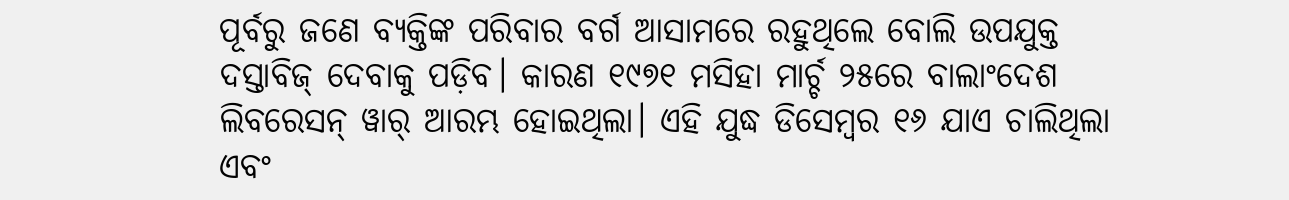ପୂର୍ବରୁ ଜଣେ ବ୍ୟକ୍ତିଙ୍କ ପରିବାର ବର୍ଗ ଆସାମରେ ରହୁଥିଲେ ବୋଲି ଉପଯୁକ୍ତ ଦସ୍ତାବିଜ୍‌ ଦେବାକୁ ପଡ଼ିବ। କାରଣ ୧୯୭୧ ମସିହା ମାର୍ଚ୍ଚ ୨୫ରେ ବାଲାଂଦେଶ ଲିବରେସନ୍‌ ୱାର୍‌ ଆରମ୍ଭ ହୋଇଥିଲା। ଏହି ଯୁଦ୍ଧ ଡିସେମ୍ୱର ୧୬ ଯାଏ ଚାଲିଥିଲା ଏବଂ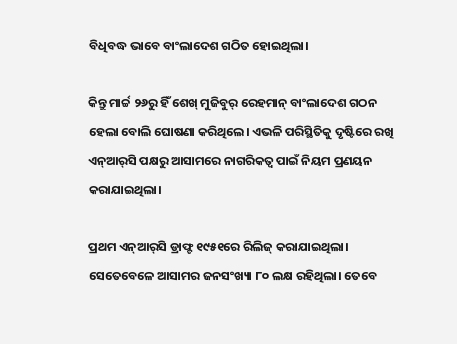ବିଧିବଦ୍ଧ ଭାବେ ବାଂଲାଦେଶ ଗଠିତ ହୋଇଥିଲା।

କିନ୍ତୁ ମାର୍ଚ୍ଚ ୨୬ରୁ ହିଁ ଶେଖ୍‌ ମୁଜିବୁର୍‌ ରେହମାନ୍‌ ବାଂଲାଦେଶ ଗଠନ ହେଲା ବୋଲି ଘୋଷଣା କରିଥିଲେ। ଏଭଳି ପରିସ୍ଥିତିକୁ ଦୃଷ୍ଟିରେ ରଖି ଏନ୍‌ଆର୍‌ସି ପକ୍ଷରୁ ଆସାମରେ ନାଗରିକତ୍ୱ ପାଇଁ ନିୟମ ପ୍ରଣୟନ କରାଯାଇଥିଲା।

ପ୍ରଥମ ଏନ୍‌ଆର୍‌ସି ଡ୍ରାଫ୍ଟ ୧୯୫୧ରେ ରିଲିଜ୍‌ କରାଯାଇଥିଲା। ସେତେବେଳେ ଆସାମର ଜନସଂଖ୍ୟା ୮୦ ଲକ୍ଷ ରହିଥିଲା। ତେବେ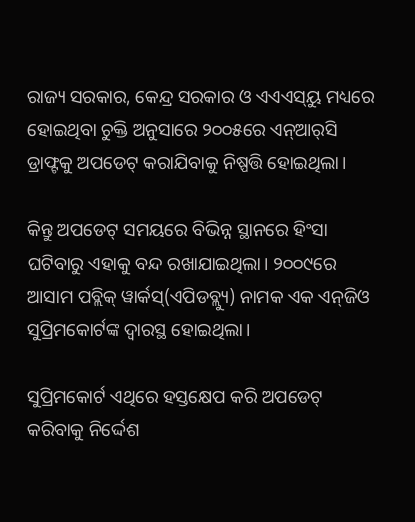ରାଜ୍ୟ ସରକାର, କେନ୍ଦ୍ର ସରକାର ଓ ଏଏଏସ୍‌ୟୁ ମଧ୍ୟରେ ହୋଇଥିବା ଚୁକ୍ତି ଅନୁସାରେ ୨୦୦୫ରେ ଏନ୍‌ଆର୍‌ସି ଡ୍ରାଫ୍ଟକୁ ଅପଡେଟ୍‌ କରାଯିବାକୁ ନିଷ୍ପତ୍ତି ହୋଇଥିଲା।

କିନ୍ତୁ ଅପଡେଟ୍‌ ସମୟରେ ବିଭିନ୍ନ ସ୍ଥାନରେ ହିଂସା ଘଟିବାରୁ ଏହାକୁ ବନ୍ଦ ରଖାଯାଇଥିଲା। ୨୦୦୯ରେ ଆସାମ ପବ୍ଲିକ୍‌ ୱାର୍କସ୍‌(ଏପିଡବ୍ଲ୍ୟୁ) ନାମକ ଏକ ଏନ୍‌ଜିଓ ସୁପ୍ରିମକୋର୍ଟଙ୍କ ଦ୍ୱାରସ୍ଥ ହୋଇଥିଲା।

ସୁପ୍ରିମକୋର୍ଟ ଏଥିରେ ହସ୍ତକ୍ଷେପ କରି ଅପଡେଟ୍‌ କରିବାକୁ ନିର୍ଦ୍ଦେଶ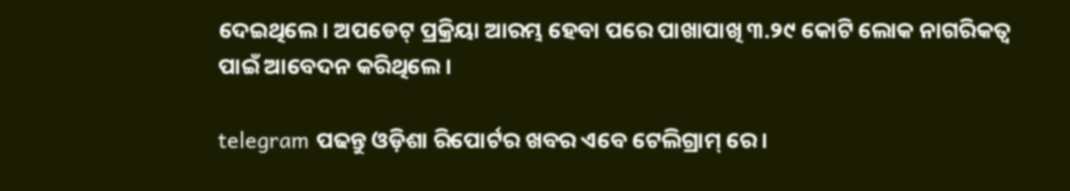ଦେଇଥିଲେ। ଅପଡେଟ୍‌ ପ୍ରକ୍ରିୟା ଆରମ୍ଭ ହେବା ପରେ ପାଖାପାଖି ୩.୨୯ କୋଟି ଲୋକ ନାଗରିକତ୍ୱ ପାଇଁ ଆବେଦନ କରିଥିଲେ।

telegram ପଢନ୍ତୁ ଓଡ଼ିଶା ରିପୋର୍ଟର ଖବର ଏବେ ଟେଲିଗ୍ରାମ୍ ରେ।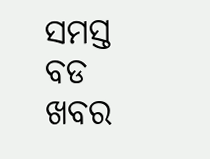ସମସ୍ତ ବଡ ଖବର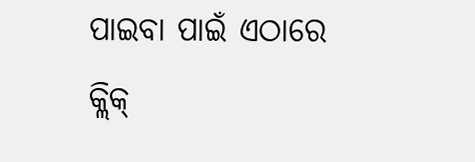ପାଇବା ପାଇଁ ଏଠାରେ କ୍ଲିକ୍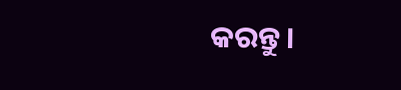କରନ୍ତୁ।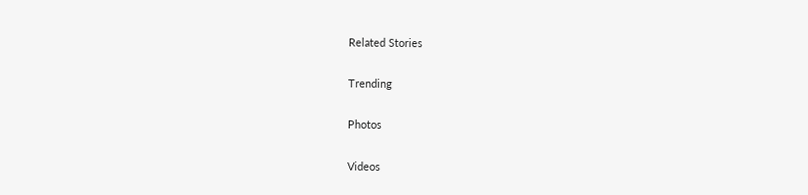Related Stories

Trending

Photos

Videos